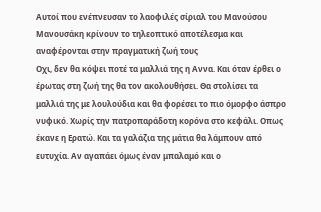Αυτοί που ενέπνευσαν το λαοφιλές σίριαλ του Μανούσου Μανουσάκη κρίνουν το τηλεοπτικό αποτέλεσμα και αναφέρονται στην πραγματική ζωή τους
Οχι, δεν θα κόψει ποτέ τα μαλλιά της η Αννα. Και όταν έρθει ο έρωτας στη ζωή της θα τον ακολουθήσει. Θα στολίσει τα μαλλιά της με λουλούδια και θα φορέσει το πιο όμορφο άσπρο νυφικό. Χωρίς την πατροπαράδοτη κορόνα στο κεφάλι. Οπως έκανε η Ερατώ. Και τα γαλάζια της μάτια θα λάμπουν από ευτυχία. Αν αγαπάει όμως έναν μπαλαμό και ο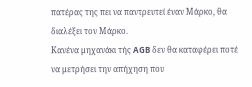πατέρας της πει να παντρευτεί έναν Μάρκο, θα διαλέξει τον Μάρκο.
Κανένα μηχανάκι τής AGB δεν θα καταφέρει ποτέ να μετρήσει την απήχηση που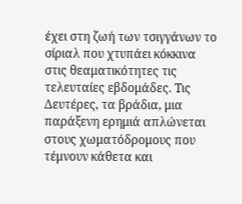έχει στη ζωή των τσιγγάνων το σίριαλ που χτυπάει κόκκινα στις θεαματικότητες τις τελευταίες εβδομάδες. Τις Δευτέρες, τα βράδια, μια παράξενη ερημιά απλώνεται στους χωματόδρομους που τέμνουν κάθετα και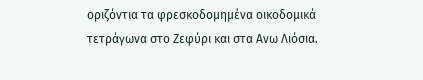οριζόντια τα φρεσκοδομημένα οικοδομικά τετράγωνα στο Ζεφύρι και στα Ανω Λιόσια.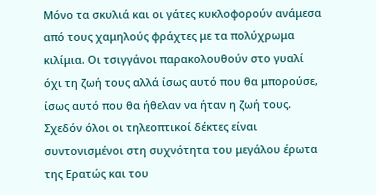Μόνο τα σκυλιά και οι γάτες κυκλοφορούν ανάμεσα από τους χαμηλούς φράχτες με τα πολύχρωμα κιλίμια. Οι τσιγγάνοι παρακολουθούν στο γυαλί όχι τη ζωή τους αλλά ίσως αυτό που θα μπορούσε, ίσως αυτό που θα ήθελαν να ήταν η ζωή τους. Σχεδόν όλοι οι τηλεοπτικοί δέκτες είναι συντονισμένοι στη συχνότητα του μεγάλου έρωτα της Ερατώς και του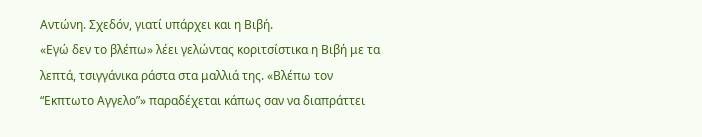Αντώνη. Σχεδόν, γιατί υπάρχει και η Βιβή.
«Εγώ δεν το βλέπω» λέει γελώντας κοριτσίστικα η Βιβή με τα λεπτά, τσιγγάνικα ράστα στα μαλλιά της. «Βλέπω τον “Εκπτωτο Αγγελο”» παραδέχεται κάπως σαν να διαπράττει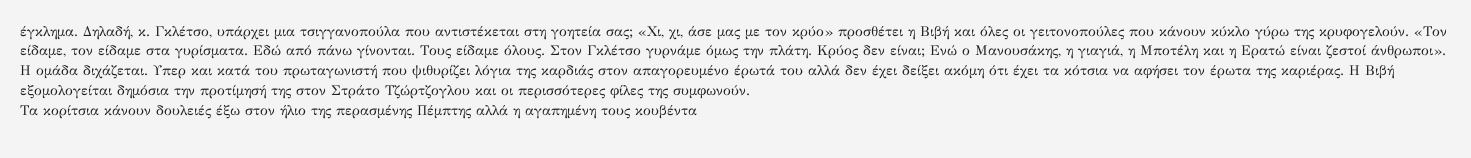έγκλημα. Δηλαδή, κ. Γκλέτσο, υπάρχει μια τσιγγανοπούλα που αντιστέκεται στη γοητεία σας; «Χι, χι, άσε μας με τον κρύο» προσθέτει η Βιβή και όλες οι γειτονοπούλες που κάνουν κύκλο γύρω της κρυφογελούν. «Τον είδαμε, τον είδαμε στα γυρίσματα. Εδώ από πάνω γίνονται. Τους είδαμε όλους. Στον Γκλέτσο γυρνάμε όμως την πλάτη. Κρύος δεν είναι; Ενώ ο Μανουσάκης, η γιαγιά, η Μποτέλη και η Ερατώ είναι ζεστοί άνθρωποι». Η ομάδα διχάζεται. Υπερ και κατά του πρωταγωνιστή που ψιθυρίζει λόγια της καρδιάς στον απαγορευμένο έρωτά του αλλά δεν έχει δείξει ακόμη ότι έχει τα κότσια να αφήσει τον έρωτα της καριέρας. Η Βιβή εξομολογείται δημόσια την προτίμησή της στον Στράτο Τζώρτζογλου και οι περισσότερες φίλες της συμφωνούν.
Τα κορίτσια κάνουν δουλειές έξω στον ήλιο της περασμένης Πέμπτης αλλά η αγαπημένη τους κουβέντα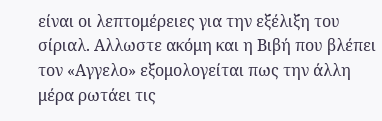είναι οι λεπτομέρειες για την εξέλιξη του σίριαλ. Αλλωστε ακόμη και η Βιβή που βλέπει τον «Αγγελο» εξομολογείται πως την άλλη μέρα ρωτάει τις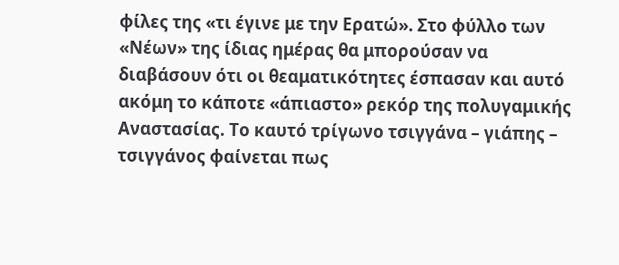φίλες της «τι έγινε με την Ερατώ». Στο φύλλο των «Νέων» της ίδιας ημέρας θα μπορούσαν να διαβάσουν ότι οι θεαματικότητες έσπασαν και αυτό ακόμη το κάποτε «άπιαστο» ρεκόρ της πολυγαμικής Αναστασίας. Το καυτό τρίγωνο τσιγγάνα – γιάπης – τσιγγάνος φαίνεται πως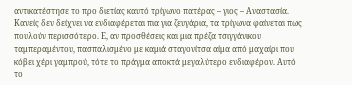αντικατέστησε το προ διετίας καυτό τρίγωνο πατέρας – γιος – Αναστασία. Κανείς δεν δείχνει να ενδιαφέρεται πια για ζευγάρια, τα τρίγωνα φαίνεται πως πουλούν περισσότερο. Ε, αν προσθέσεις και μια πρέζα τσιγγάνικου ταμπεραμέντου, πασπαλισμένο με καμιά σταγονίτσα αίμα από μαχαίρι που κόβει χέρι γαμπρού, τότε το πράγμα αποκτά μεγαλύτερο ενδιαφέρον. Αυτό το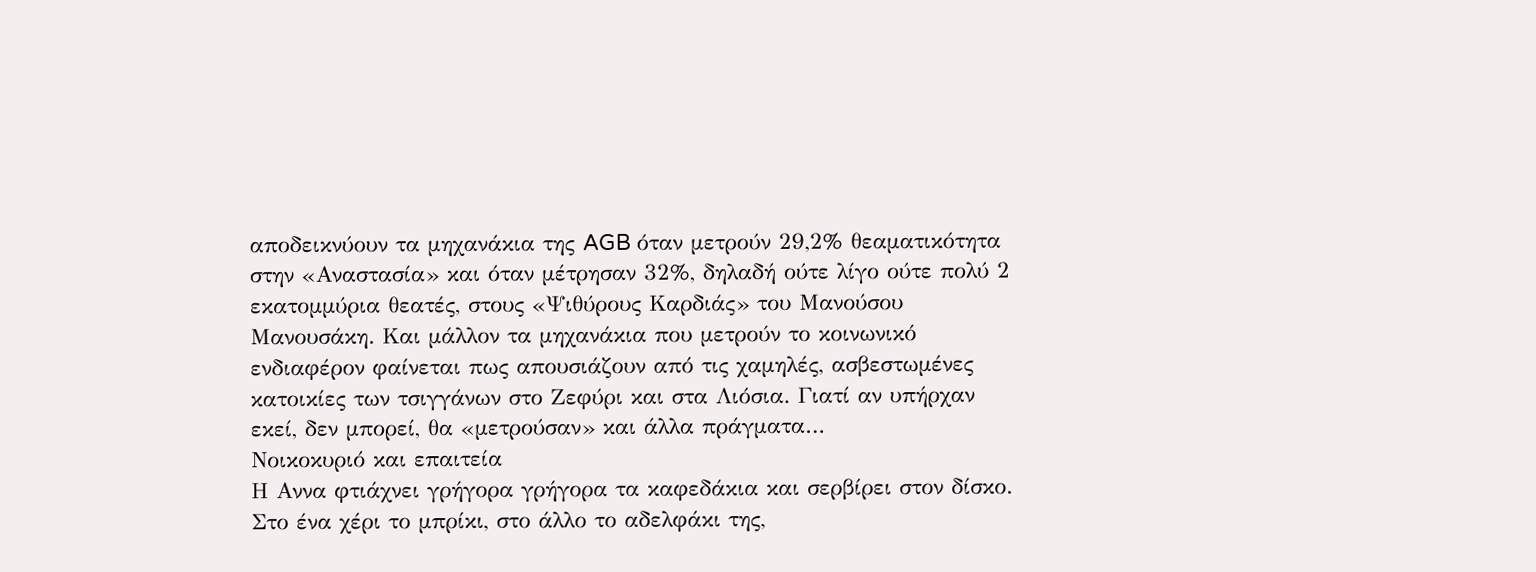αποδεικνύουν τα μηχανάκια της AGB όταν μετρούν 29,2% θεαματικότητα στην «Αναστασία» και όταν μέτρησαν 32%, δηλαδή ούτε λίγο ούτε πολύ 2 εκατομμύρια θεατές, στους «Ψιθύρους Καρδιάς» του Μανούσου Μανουσάκη. Και μάλλον τα μηχανάκια που μετρούν το κοινωνικό ενδιαφέρον φαίνεται πως απουσιάζουν από τις χαμηλές, ασβεστωμένες κατοικίες των τσιγγάνων στο Ζεφύρι και στα Λιόσια. Γιατί αν υπήρχαν εκεί, δεν μπορεί, θα «μετρούσαν» και άλλα πράγματα…
Νοικοκυριό και επαιτεία
Η Αννα φτιάχνει γρήγορα γρήγορα τα καφεδάκια και σερβίρει στον δίσκο. Στο ένα χέρι το μπρίκι, στο άλλο το αδελφάκι της,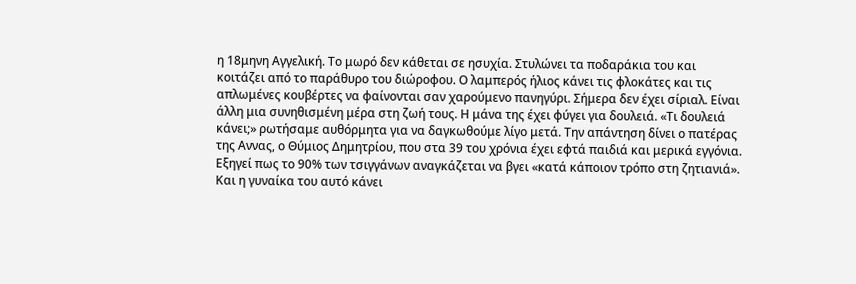η 18μηνη Αγγελική. Το μωρό δεν κάθεται σε ησυχία. Στυλώνει τα ποδαράκια του και κοιτάζει από το παράθυρο του διώροφου. Ο λαμπερός ήλιος κάνει τις φλοκάτες και τις απλωμένες κουβέρτες να φαίνονται σαν χαρούμενο πανηγύρι. Σήμερα δεν έχει σίριαλ. Είναι άλλη μια συνηθισμένη μέρα στη ζωή τους. Η μάνα της έχει φύγει για δουλειά. «Τι δουλειά κάνει;» ρωτήσαμε αυθόρμητα για να δαγκωθούμε λίγο μετά. Την απάντηση δίνει ο πατέρας της Αννας, ο Θύμιος Δημητρίου, που στα 39 του χρόνια έχει εφτά παιδιά και μερικά εγγόνια.
Εξηγεί πως το 90% των τσιγγάνων αναγκάζεται να βγει «κατά κάποιον τρόπο στη ζητιανιά». Και η γυναίκα του αυτό κάνει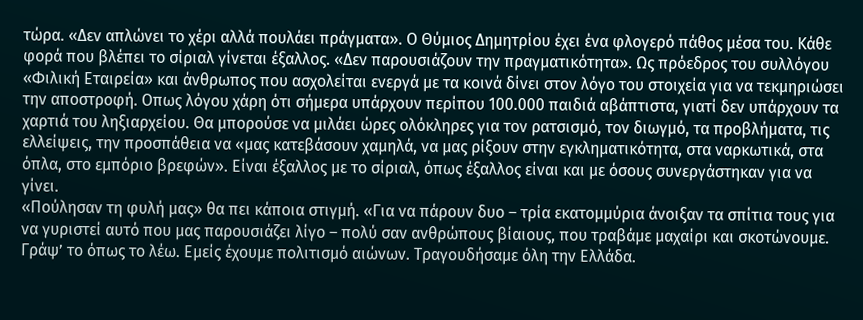τώρα. «Δεν απλώνει το χέρι αλλά πουλάει πράγματα». Ο Θύμιος Δημητρίου έχει ένα φλογερό πάθος μέσα του. Κάθε φορά που βλέπει το σίριαλ γίνεται έξαλλος. «Δεν παρουσιάζουν την πραγματικότητα». Ως πρόεδρος του συλλόγου «Φιλική Εταιρεία» και άνθρωπος που ασχολείται ενεργά με τα κοινά δίνει στον λόγο του στοιχεία για να τεκμηριώσει την αποστροφή. Οπως λόγου χάρη ότι σήμερα υπάρχουν περίπου 100.000 παιδιά αβάπτιστα, γιατί δεν υπάρχουν τα χαρτιά του ληξιαρχείου. Θα μπορούσε να μιλάει ώρες ολόκληρες για τον ρατσισμό, τον διωγμό, τα προβλήματα, τις ελλείψεις, την προσπάθεια να «μας κατεβάσουν χαμηλά, να μας ρίξουν στην εγκληματικότητα, στα ναρκωτικά, στα όπλα, στο εμπόριο βρεφών». Είναι έξαλλος με το σίριαλ, όπως έξαλλος είναι και με όσους συνεργάστηκαν για να γίνει.
«Πούλησαν τη φυλή μας» θα πει κάποια στιγμή. «Για να πάρουν δυο – τρία εκατομμύρια άνοιξαν τα σπίτια τους για να γυριστεί αυτό που μας παρουσιάζει λίγο – πολύ σαν ανθρώπους βίαιους, που τραβάμε μαχαίρι και σκοτώνουμε. Γράψ’ το όπως το λέω. Εμείς έχουμε πολιτισμό αιώνων. Τραγουδήσαμε όλη την Ελλάδα.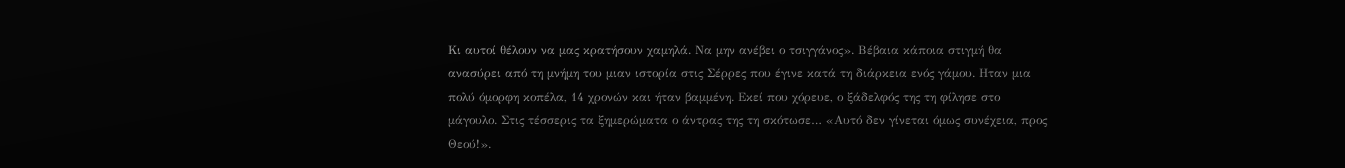Κι αυτοί θέλουν να μας κρατήσουν χαμηλά. Να μην ανέβει ο τσιγγάνος». Βέβαια κάποια στιγμή θα ανασύρει από τη μνήμη του μιαν ιστορία στις Σέρρες που έγινε κατά τη διάρκεια ενός γάμου. Ηταν μια πολύ όμορφη κοπέλα, 14 χρονών και ήταν βαμμένη. Εκεί που χόρευε, ο ξάδελφός της τη φίλησε στο μάγουλο. Στις τέσσερις τα ξημερώματα ο άντρας της τη σκότωσε… «Αυτό δεν γίνεται όμως συνέχεια, προς Θεού!».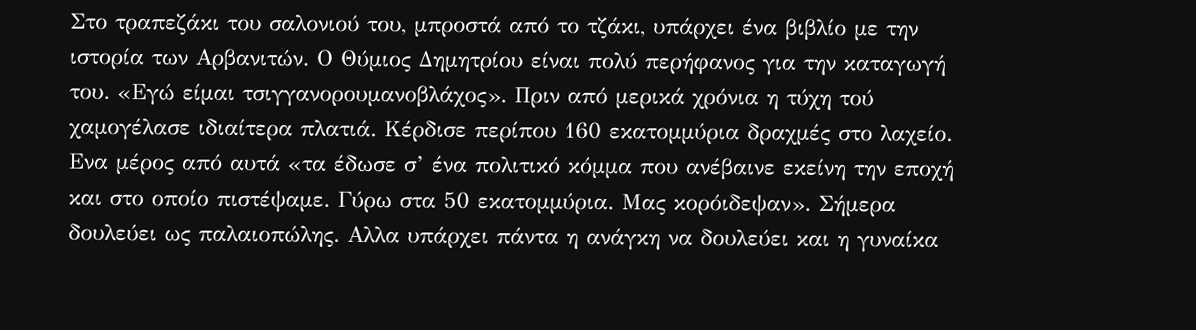Στο τραπεζάκι του σαλονιού του, μπροστά από το τζάκι, υπάρχει ένα βιβλίο με την ιστορία των Αρβανιτών. Ο Θύμιος Δημητρίου είναι πολύ περήφανος για την καταγωγή του. «Εγώ είμαι τσιγγανορουμανοβλάχος». Πριν από μερικά χρόνια η τύχη τού χαμογέλασε ιδιαίτερα πλατιά. Κέρδισε περίπου 160 εκατομμύρια δραχμές στο λαχείο. Ενα μέρος από αυτά «τα έδωσε σ’ ένα πολιτικό κόμμα που ανέβαινε εκείνη την εποχή και στο οποίο πιστέψαμε. Γύρω στα 50 εκατομμύρια. Μας κορόιδεψαν». Σήμερα δουλεύει ως παλαιοπώλης. Αλλα υπάρχει πάντα η ανάγκη να δουλεύει και η γυναίκα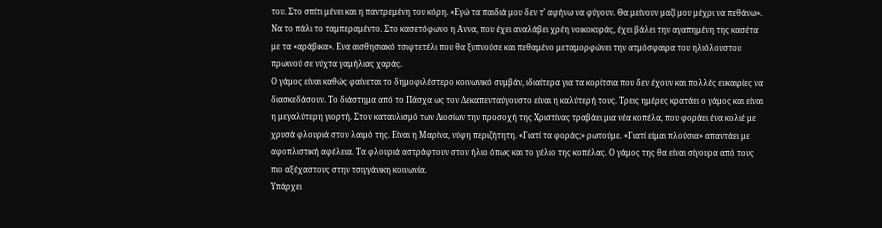του. Στο σπίτι μένει και η παντρεμένη του κόρη. «Εγώ τα παιδιά μου δεν τ’ αφήνω να φύγουν. Θα μείνουν μαζί μου μέχρι να πεθάνω». Να το πάλι το ταμπεραμέντο. Στο κασετόφωνο η Αννα, που έχει αναλάβει χρέη νοικοκυράς, έχει βάλει την αγαπημένη της κασέτα με τα «αράβικα». Ενα αισθησιακό τσιφτετέλι που θα ξυπνούσε και πεθαμένο μεταμορφώνει την ατμόσφαιρα του ηλιόλουστου πρωινού σε νύχτα γαμήλιας χαράς.
Ο γάμος είναι καθώς φαίνεται το δημοφιλέστερο κοινωνικό συμβάν, ιδιαίτερα για τα κορίτσια που δεν έχουν και πολλές ευκαιρίες να διασκεδάσουν. Το διάστημα από το Πάσχα ως τον Δεκαπενταύγουστο είναι η καλύτερή τους. Τρεις ημέρες κρατάει ο γάμος και είναι η μεγαλύτερη γιορτή. Στον καταυλισμό των Λιοσίων την προσοχή της Χριστίνας τραβάει μια νέα κοπέλα, που φοράει ένα κολιέ με χρυσά φλουριά στον λαιμό της. Είναι η Μαρίνα, νύφη περιζήτητη. «Γιατί τα φοράς;» ρωτούμε. «Γιατί είμαι πλούσια» απαντάει με αφοπλιστική αφέλεια. Τα φλουριά αστράφτουν στον ήλιο όπως και το γέλιο της κοπέλας. Ο γάμος της θα είναι σίγουρα από τους πιο αξέχαστους στην τσιγγάνικη κοινωνία.
Υπάρχει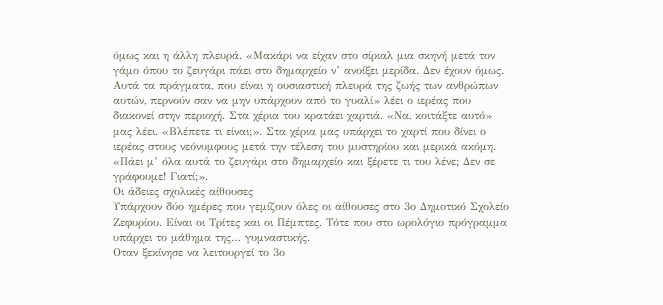όμως και η άλλη πλευρά. «Μακάρι να είχαν στο σίριαλ μια σκηνή μετά τον γάμο όπου το ζευγάρι πάει στο δημαρχείο ν’ ανοίξει μερίδα. Δεν έχουν όμως. Αυτά τα πράγματα, που είναι η ουσιαστική πλευρά της ζωής των ανθρώπων αυτών, περνούν σαν να μην υπάρχουν από το γυαλί» λέει ο ιερέας που διακονεί στην περιοχή. Στα χέρια του κρατάει χαρτιά. «Να, κοιτάξτε αυτό» μας λέει. «Βλέπετε τι είναι;». Στα χέρια μας υπάρχει το χαρτί που δίνει ο ιερέας στους νεόνυμφους μετά την τέλεση του μυστηρίου και μερικά ακόμη. «Πάει μ’ όλα αυτά το ζευγάρι στο δημαρχείο και ξέρετε τι του λένε; Δεν σε γράφουμε! Γιατί;».
Οι άδειες σχολικές αίθουσες
Υπάρχουν δύο ημέρες που γεμίζουν όλες οι αίθουσες στο 3ο Δημοτικό Σχολείο Ζεφυρίου. Είναι οι Τρίτες και οι Πέμπτες. Τότε που στο ωρολόγιο πρόγραμμα υπάρχει το μάθημα της… γυμναστικής.
Οταν ξεκίνησε να λειτουργεί το 3ο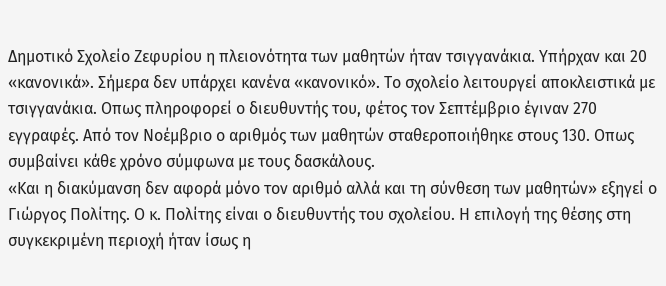Δημοτικό Σχολείο Ζεφυρίου η πλειονότητα των μαθητών ήταν τσιγγανάκια. Υπήρχαν και 20 «κανονικά». Σήμερα δεν υπάρχει κανένα «κανονικό». Το σχολείο λειτουργεί αποκλειστικά με τσιγγανάκια. Οπως πληροφορεί ο διευθυντής του, φέτος τον Σεπτέμβριο έγιναν 270 εγγραφές. Από τον Νοέμβριο ο αριθμός των μαθητών σταθεροποιήθηκε στους 130. Οπως συμβαίνει κάθε χρόνο σύμφωνα με τους δασκάλους.
«Και η διακύμανση δεν αφορά μόνο τον αριθμό αλλά και τη σύνθεση των μαθητών» εξηγεί ο Γιώργος Πολίτης. Ο κ. Πολίτης είναι ο διευθυντής του σχολείου. Η επιλογή της θέσης στη συγκεκριμένη περιοχή ήταν ίσως η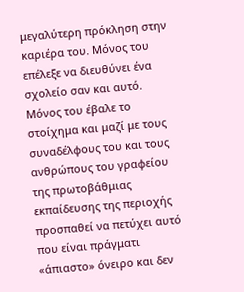μεγαλύτερη πρόκληση στην καριέρα του. Μόνος του επέλεξε να διευθύνει ένα σχολείο σαν και αυτό. Μόνος του έβαλε το στοίχημα και μαζί με τους συναδέλφους του και τους ανθρώπους του γραφείου της πρωτοβάθμιας εκπαίδευσης της περιοχής προσπαθεί να πετύχει αυτό που είναι πράγματι «άπιαστο» όνειρο και δεν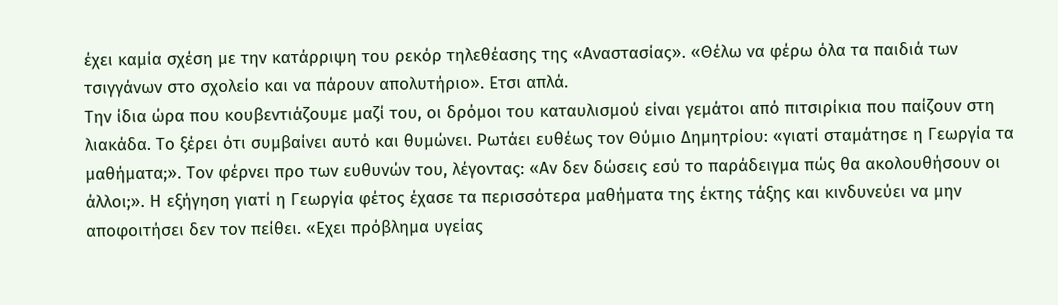έχει καμία σχέση με την κατάρριψη του ρεκόρ τηλεθέασης της «Αναστασίας». «Θέλω να φέρω όλα τα παιδιά των τσιγγάνων στο σχολείο και να πάρουν απολυτήριο». Ετσι απλά.
Την ίδια ώρα που κουβεντιάζουμε μαζί του, οι δρόμοι του καταυλισμού είναι γεμάτοι από πιτσιρίκια που παίζουν στη λιακάδα. Το ξέρει ότι συμβαίνει αυτό και θυμώνει. Ρωτάει ευθέως τον Θύμιο Δημητρίου: «γιατί σταμάτησε η Γεωργία τα μαθήματα;». Τον φέρνει προ των ευθυνών του, λέγοντας: «Αν δεν δώσεις εσύ το παράδειγμα πώς θα ακολουθήσουν οι άλλοι;». Η εξήγηση γιατί η Γεωργία φέτος έχασε τα περισσότερα μαθήματα της έκτης τάξης και κινδυνεύει να μην αποφοιτήσει δεν τον πείθει. «Εχει πρόβλημα υγείας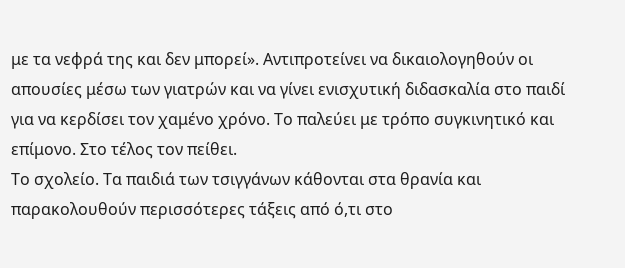με τα νεφρά της και δεν μπορεί». Αντιπροτείνει να δικαιολογηθούν οι απουσίες μέσω των γιατρών και να γίνει ενισχυτική διδασκαλία στο παιδί για να κερδίσει τον χαμένο χρόνο. Το παλεύει με τρόπο συγκινητικό και επίμονο. Στο τέλος τον πείθει.
Το σχολείο. Τα παιδιά των τσιγγάνων κάθονται στα θρανία και παρακολουθούν περισσότερες τάξεις από ό,τι στο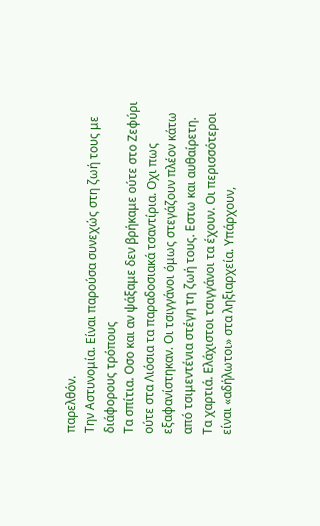παρελθόν.
Την Αστυνομία. Είναι παρούσα συνεχώς στη ζωή τους με διάφορους τρόπους
Τα σπίτια. Οσο και αν ψάξαμε δεν βρήκαμε ούτε στο Ζεφύρι ούτε στα Λιόσια τα παραδοσιακά τσαντίρια. Οχι πως εξαφανίστηκαν. Οι τσιγγάνοι όμως στεγάζουν πλέον κάτω από τσιμεντένια στέγη τη ζωή τους. Εστω και αυθαίρετη.
Τα χαρτιά. Ελάχιστοι τσιγγάνοι τα έχουν. Οι περισσότεροι είναι «αδήλωτοι» στα ληξιαρχεία. Υπάρχουν,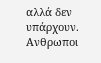αλλά δεν υπάρχουν. Ανθρωποι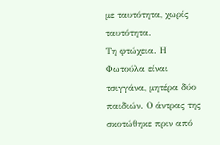με ταυτότητα, χωρίς ταυτότητα.
Τη φτώχεια. Η Φωτούλα είναι τσιγγάνα, μητέρα δύο παιδιών. Ο άντρας της σκοτώθηκε πριν από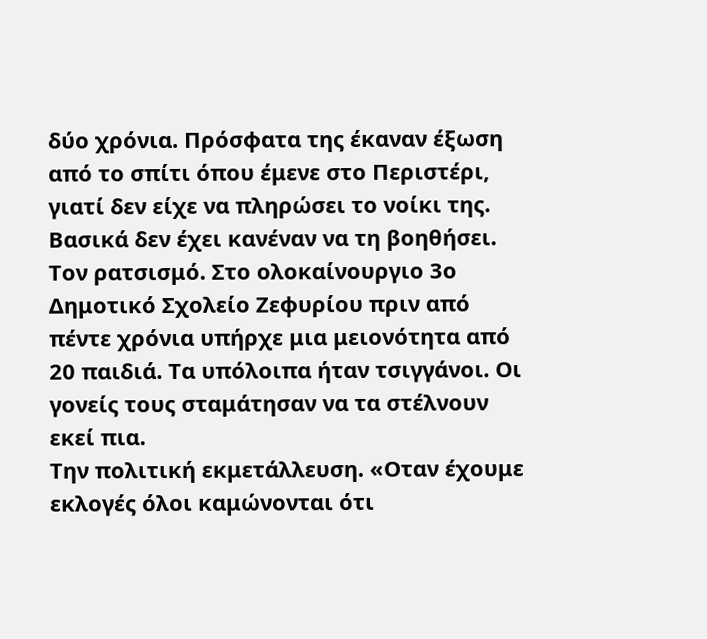δύο χρόνια. Πρόσφατα της έκαναν έξωση από το σπίτι όπου έμενε στο Περιστέρι, γιατί δεν είχε να πληρώσει το νοίκι της. Βασικά δεν έχει κανέναν να τη βοηθήσει.
Τον ρατσισμό. Στο ολοκαίνουργιο 3ο Δημοτικό Σχολείο Ζεφυρίου πριν από πέντε χρόνια υπήρχε μια μειονότητα από 20 παιδιά. Τα υπόλοιπα ήταν τσιγγάνοι. Οι γονείς τους σταμάτησαν να τα στέλνουν εκεί πια.
Την πολιτική εκμετάλλευση. «Οταν έχουμε εκλογές όλοι καμώνονται ότι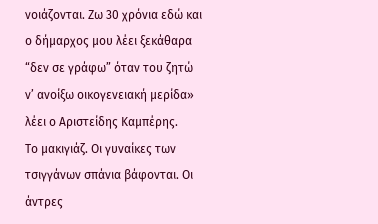νοιάζονται. Ζω 30 χρόνια εδώ και ο δήμαρχος μου λέει ξεκάθαρα “δεν σε γράφω” όταν του ζητώ ν’ ανοίξω οικογενειακή μερίδα» λέει ο Αριστείδης Καμπέρης.
Το μακιγιάζ. Οι γυναίκες των τσιγγάνων σπάνια βάφονται. Οι άντρες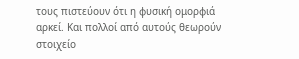τους πιστεύουν ότι η φυσική ομορφιά αρκεί. Και πολλοί από αυτούς θεωρούν στοιχείο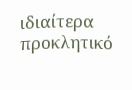ιδιαίτερα προκλητικό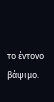το έντονο βάψιμο.